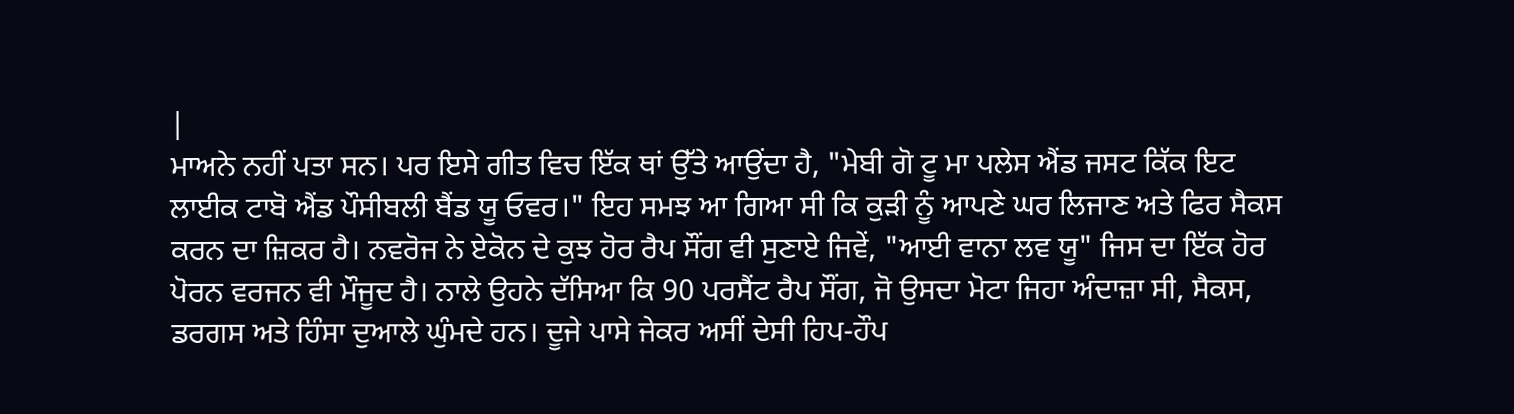|
ਮਾਅਨੇ ਨਹੀਂ ਪਤਾ ਸਨ। ਪਰ ਇਸੇ ਗੀਤ ਵਿਚ ਇੱਕ ਥਾਂ ਉੱਤੇ ਆਉਂਦਾ ਹੈ, "ਮੇਬੀ ਗੋ ਟੂ ਮਾ ਪਲੇਸ ਐਂਡ ਜਸਟ ਕਿੱਕ ਇਟ ਲਾਈਕ ਟਾਬੋ ਐਂਡ ਪੌਸੀਬਲੀ ਬੈਂਡ ਯੂ ਓਵਰ।" ਇਹ ਸਮਝ ਆ ਗਿਆ ਸੀ ਕਿ ਕੁੜੀ ਨੂੰ ਆਪਣੇ ਘਰ ਲਿਜਾਣ ਅਤੇ ਫਿਰ ਸੈਕਸ ਕਰਨ ਦਾ ਜ਼ਿਕਰ ਹੈ। ਨਵਰੋਜ ਨੇ ਏਕੋਨ ਦੇ ਕੁਝ ਹੋਰ ਰੈਪ ਸੌਂਗ ਵੀ ਸੁਣਾਏ ਜਿਵੇਂ, "ਆਈ ਵਾਨਾ ਲਵ ਯੂ" ਜਿਸ ਦਾ ਇੱਕ ਹੋਰ ਪੋਰਨ ਵਰਜਨ ਵੀ ਮੌਜੂਦ ਹੈ। ਨਾਲੇ ਉਹਨੇ ਦੱਸਿਆ ਕਿ 90 ਪਰਸੈਂਟ ਰੈਪ ਸੌਂਗ, ਜੋ ਉਸਦਾ ਮੋਟਾ ਜਿਹਾ ਅੰਦਾਜ਼ਾ ਸੀ, ਸੈਕਸ, ਡਰਗਸ ਅਤੇ ਹਿੰਸਾ ਦੁਆਲੇ ਘੁੰਮਦੇ ਹਨ। ਦੂਜੇ ਪਾਸੇ ਜੇਕਰ ਅਸੀਂ ਦੇਸੀ ਹਿਪ-ਹੌਪ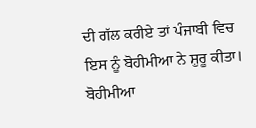ਦੀ ਗੱਲ ਕਰੀਏ ਤਾਂ ਪੰਜਾਬੀ ਵਿਚ ਇਸ ਨੂੰ ਬੋਹੀਮੀਆ ਨੇ ਸ਼ੁਰੂ ਕੀਤਾ। ਬੋਹੀਮੀਆ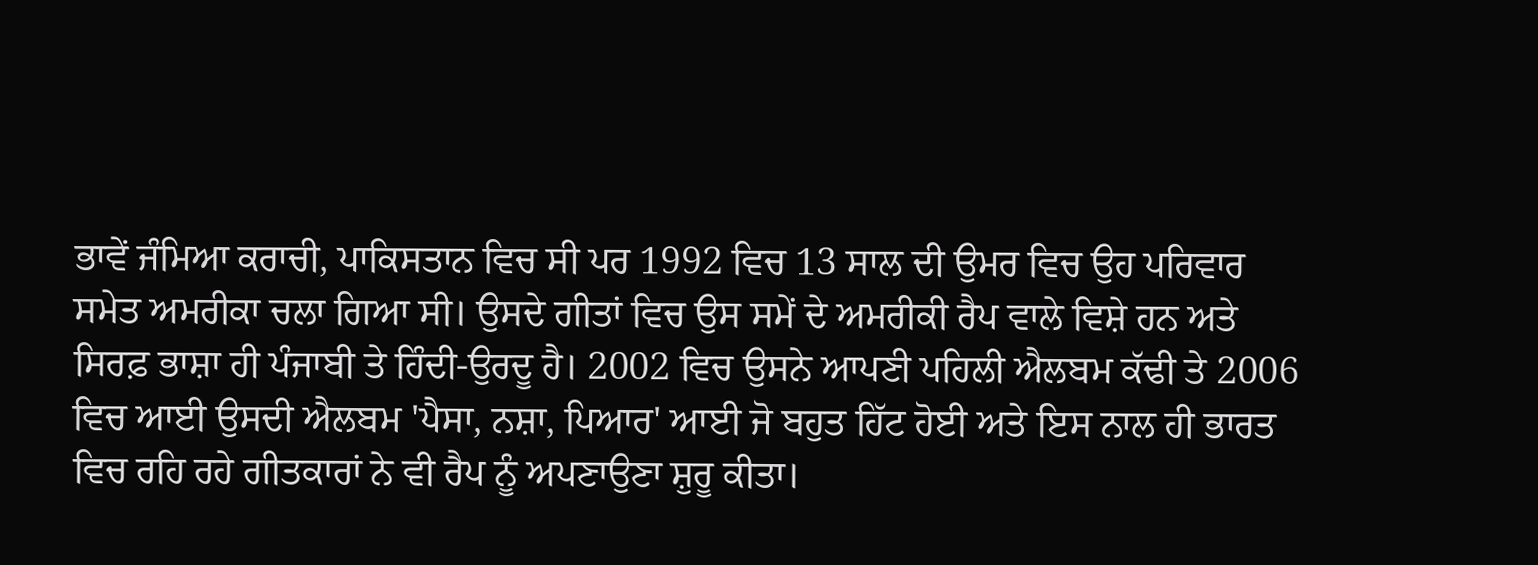ਭਾਵੇਂ ਜੰਮਿਆ ਕਰਾਚੀ, ਪਾਕਿਸਤਾਨ ਵਿਚ ਸੀ ਪਰ 1992 ਵਿਚ 13 ਸਾਲ ਦੀ ਉਮਰ ਵਿਚ ਉਹ ਪਰਿਵਾਰ ਸਮੇਤ ਅਮਰੀਕਾ ਚਲਾ ਗਿਆ ਸੀ। ਉਸਦੇ ਗੀਤਾਂ ਵਿਚ ਉਸ ਸਮੇਂ ਦੇ ਅਮਰੀਕੀ ਰੈਪ ਵਾਲੇ ਵਿਸ਼ੇ ਹਨ ਅਤੇ ਸਿਰਫ਼ ਭਾਸ਼ਾ ਹੀ ਪੰਜਾਬੀ ਤੇ ਹਿੰਦੀ-ਉਰਦੂ ਹੈ। 2002 ਵਿਚ ਉਸਨੇ ਆਪਣੀ ਪਹਿਲੀ ਐਲਬਮ ਕੱਢੀ ਤੇ 2006 ਵਿਚ ਆਈ ਉਸਦੀ ਐਲਬਮ 'ਪੈਸਾ, ਨਸ਼ਾ, ਪਿਆਰ' ਆਈ ਜੋ ਬਹੁਤ ਹਿੱਟ ਹੋਈ ਅਤੇ ਇਸ ਨਾਲ ਹੀ ਭਾਰਤ ਵਿਚ ਰਹਿ ਰਹੇ ਗੀਤਕਾਰਾਂ ਨੇ ਵੀ ਰੈਪ ਨੂੰ ਅਪਣਾਉਣਾ ਸ਼ੁਰੂ ਕੀਤਾ।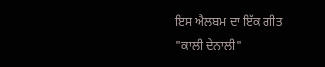ਇਸ ਐਲਬਮ ਦਾ ਇੱਕ ਗੀਤ "ਕਾਲੀ ਦੇਨਾਲੀ"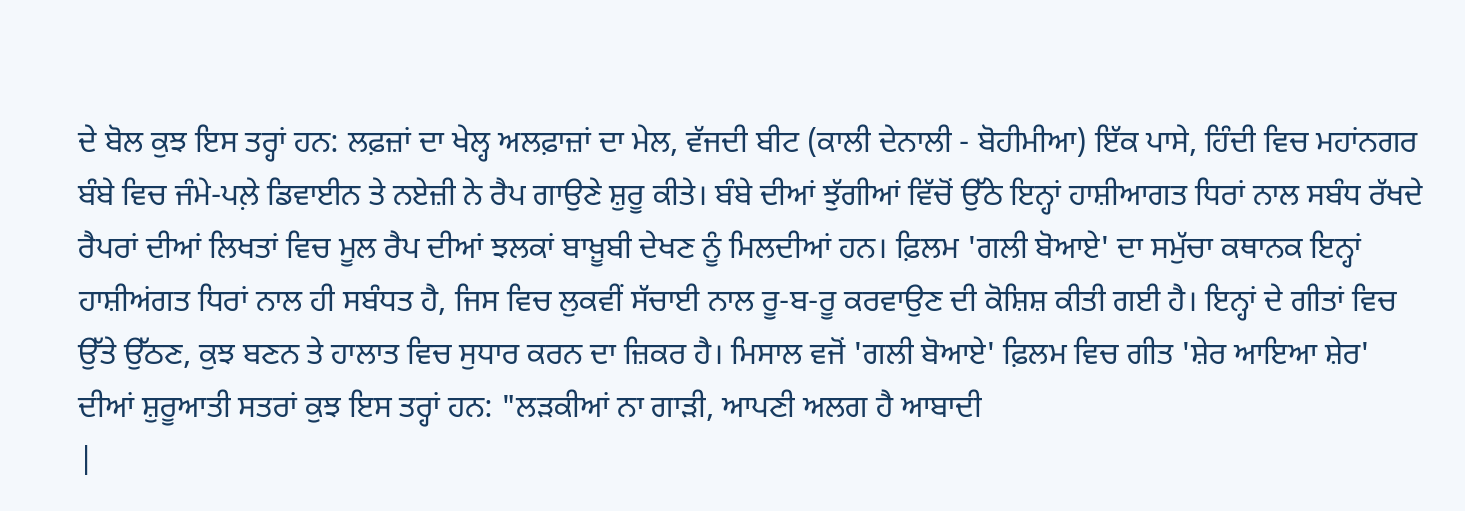ਦੇ ਬੋਲ ਕੁਝ ਇਸ ਤਰ੍ਹਾਂ ਹਨ: ਲਫ਼ਜ਼ਾਂ ਦਾ ਖੇਲ੍ਹ ਅਲਫ਼ਾਜ਼ਾਂ ਦਾ ਮੇਲ, ਵੱਜਦੀ ਬੀਟ (ਕਾਲੀ ਦੇਨਾਲੀ - ਬੋਹੀਮੀਆ) ਇੱਕ ਪਾਸੇ, ਹਿੰਦੀ ਵਿਚ ਮਹਾਂਨਗਰ ਬੰਬੇ ਵਿਚ ਜੰਮੇ-ਪਲ਼ੇ ਡਿਵਾਈਨ ਤੇ ਨਏਜ਼ੀ ਨੇ ਰੈਪ ਗਾਉਣੇ ਸ਼ੁਰੂ ਕੀਤੇ। ਬੰਬੇ ਦੀਆਂ ਝੁੱਗੀਆਂ ਵਿੱਚੋਂ ਉੱਠੇ ਇਨ੍ਹਾਂ ਹਾਸ਼ੀਆਗਤ ਧਿਰਾਂ ਨਾਲ ਸਬੰਧ ਰੱਖਦੇ ਰੈਪਰਾਂ ਦੀਆਂ ਲਿਖਤਾਂ ਵਿਚ ਮੂਲ ਰੈਪ ਦੀਆਂ ਝਲਕਾਂ ਬਾਖ਼ੂਬੀ ਦੇਖਣ ਨੂੰ ਮਿਲਦੀਆਂ ਹਨ। ਫ਼ਿਲਮ 'ਗਲੀ ਬੋਆਏ' ਦਾ ਸਮੁੱਚਾ ਕਥਾਨਕ ਇਨ੍ਹਾਂ ਹਾਸ਼ੀਅਂਗਤ ਧਿਰਾਂ ਨਾਲ ਹੀ ਸਬੰਧਤ ਹੈ, ਜਿਸ ਵਿਚ ਲੁਕਵੀਂ ਸੱਚਾਈ ਨਾਲ ਰੂ-ਬ-ਰੂ ਕਰਵਾਉਣ ਦੀ ਕੋਸ਼ਿਸ਼ ਕੀਤੀ ਗਈ ਹੈ। ਇਨ੍ਹਾਂ ਦੇ ਗੀਤਾਂ ਵਿਚ ਉੱਤੇ ਉੱਠਣ, ਕੁਝ ਬਣਨ ਤੇ ਹਾਲਾਤ ਵਿਚ ਸੁਧਾਰ ਕਰਨ ਦਾ ਜ਼ਿਕਰ ਹੈ। ਮਿਸਾਲ ਵਜੋਂ 'ਗਲੀ ਬੋਆਏ' ਫ਼ਿਲਮ ਵਿਚ ਗੀਤ 'ਸ਼ੇਰ ਆਇਆ ਸ਼ੇਰ' ਦੀਆਂ ਸ਼ੁਰੂਆਤੀ ਸਤਰਾਂ ਕੁਝ ਇਸ ਤਰ੍ਹਾਂ ਹਨ: "ਲੜਕੀਆਂ ਨਾ ਗਾੜੀ, ਆਪਣੀ ਅਲਗ ਹੈ ਆਬਾਦੀ
|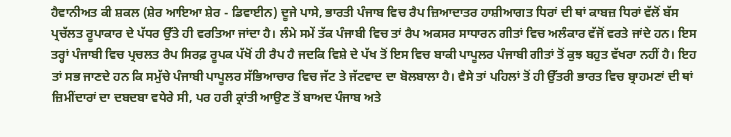ਹੈਵਾਨੀਅਤ ਕੀ ਸ਼ਕਲ (ਸ਼ੇਰ ਆਇਆ ਸ਼ੇਰ - ਡਿਵਾਈਨ) ਦੂਜੇ ਪਾਸੇ, ਭਾਰਤੀ ਪੰਜਾਬ ਵਿਚ ਰੈਪ ਜ਼ਿਆਦਾਤਰ ਹਾਸ਼ੀਆਗਤ ਧਿਰਾਂ ਦੀ ਥਾਂ ਕਾਬਜ਼ ਧਿਰਾਂ ਵੱਲੋਂ ਬੱਸ ਪ੍ਰਚੱਲਤ ਰੂਪਾਕਾਰ ਦੇ ਪੱਧਰ ਉੱਤੇ ਹੀ ਵਰਤਿਆ ਜਾਂਦਾ ਹੈ। ਲੰਮੇ ਸਮੇਂ ਤੱਕ ਪੰਜਾਬੀ ਵਿਚ ਤਾਂ ਰੈਪ ਅਕਸਰ ਸਾਧਾਰਨ ਗੀਤਾਂ ਵਿਚ ਅਲੰਕਾਰ ਵੱਜੋਂ ਵਰਤੇ ਜਾਂਦੇ ਹਨ। ਇਸ ਤਰ੍ਹਾਂ ਪੰਜਾਬੀ ਵਿਚ ਪ੍ਰਚਲਤ ਰੈਪ ਸਿਰਫ਼ ਰੂਪਕ ਪੱਖੋਂ ਹੀ ਰੈਪ ਹੈ ਜਦਕਿ ਵਿਸ਼ੇ ਦੇ ਪੱਖ ਤੋਂ ਇਸ ਵਿਚ ਬਾਕੀ ਪਾਪੂਲਰ ਪੰਜਾਬੀ ਗੀਤਾਂ ਤੋਂ ਕੁਝ ਬਹੁਤ ਵੱਖਰਾ ਨਹੀਂ ਹੈ। ਇਹ ਤਾਂ ਸਭ ਜਾਣਦੇ ਹਨ ਕਿ ਸਮੁੱਚੇ ਪੰਜਾਬੀ ਪਾਪੂਲਰ ਸੱਭਿਆਚਾਰ ਵਿਚ ਜੱਟ ਤੇ ਜੱਟਵਾਦ ਦਾ ਬੋਲਬਾਲਾ ਹੈ। ਵੈਸੇ ਤਾਂ ਪਹਿਲਾਂ ਤੋਂ ਹੀ ਉੱਤਰੀ ਭਾਰਤ ਵਿਚ ਬ੍ਰਾਹਮਣਾਂ ਦੀ ਥਾਂ ਜ਼ਿਮੀਂਦਾਰਾਂ ਦਾ ਦਬਦਬਾ ਵਧੇਰੇ ਸੀ, ਪਰ ਹਰੀ ਕ੍ਰਾਂਤੀ ਆਉਣ ਤੋਂ ਬਾਅਦ ਪੰਜਾਬ ਅਤੇ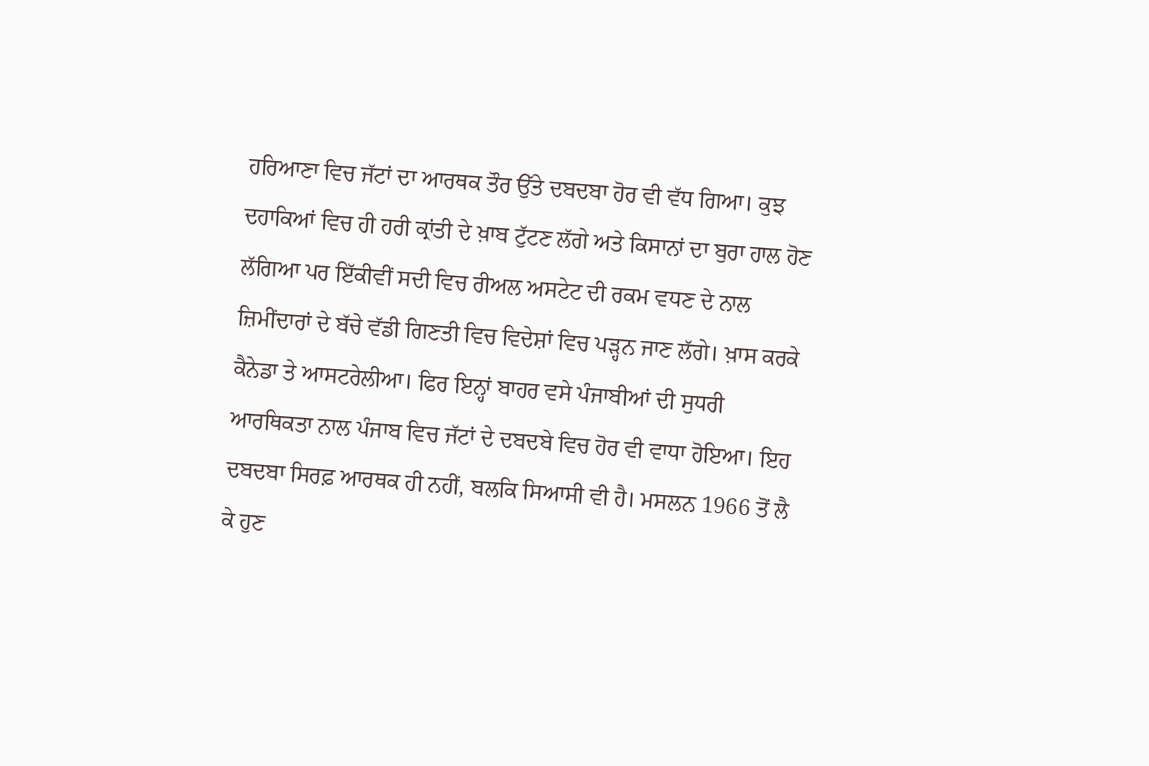ਹਰਿਆਣਾ ਵਿਚ ਜੱਟਾਂ ਦਾ ਆਰਥਕ ਤੌਰ ਉੱਤੇ ਦਬਦਬਾ ਹੋਰ ਵੀ ਵੱਧ ਗਿਆ। ਕੁਝ ਦਹਾਕਿਆਂ ਵਿਚ ਹੀ ਹਰੀ ਕ੍ਰਾਂਤੀ ਦੇ ਖ਼ਾਬ ਟੁੱਟਣ ਲੱਗੇ ਅਤੇ ਕਿਸਾਨਾਂ ਦਾ ਬੁਰਾ ਹਾਲ ਹੋਣ ਲੱਗਿਆ ਪਰ ਇੱਕੀਵੀਂ ਸਦੀ ਵਿਚ ਰੀਅਲ ਅਸਟੇਟ ਦੀ ਰਕਮ ਵਧਣ ਦੇ ਨਾਲ ਜ਼ਿਮੀਂਦਾਰਾਂ ਦੇ ਬੱਚੇ ਵੱਡੀ ਗਿਣਤੀ ਵਿਚ ਵਿਦੇਸ਼ਾਂ ਵਿਚ ਪੜ੍ਹਨ ਜਾਣ ਲੱਗੇ। ਖ਼ਾਸ ਕਰਕੇ ਕੈਨੇਡਾ ਤੇ ਆਸਟਰੇਲੀਆ। ਫਿਰ ਇਨ੍ਹਾਂ ਬਾਹਰ ਵਸੇ ਪੰਜਾਬੀਆਂ ਦੀ ਸੁਧਰੀ ਆਰਥਿਕਤਾ ਨਾਲ ਪੰਜਾਬ ਵਿਚ ਜੱਟਾਂ ਦੇ ਦਬਦਬੇ ਵਿਚ ਹੋਰ ਵੀ ਵਾਧਾ ਹੋਇਆ। ਇਹ ਦਬਦਬਾ ਸਿਰਫ਼ ਆਰਥਕ ਹੀ ਨਹੀਂ, ਬਲਕਿ ਸਿਆਸੀ ਵੀ ਹੈ। ਮਸਲਨ 1966 ਤੋਂ ਲੈ ਕੇ ਹੁਣ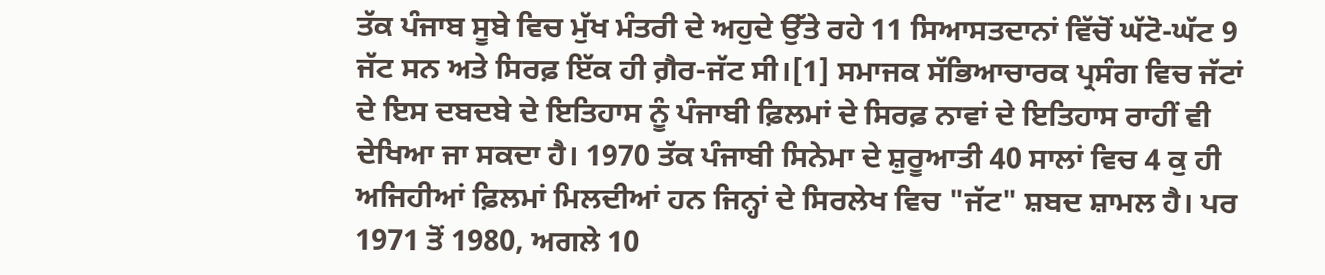ਤੱਕ ਪੰਜਾਬ ਸੂਬੇ ਵਿਚ ਮੁੱਖ ਮੰਤਰੀ ਦੇ ਅਹੁਦੇ ਉੱਤੇ ਰਹੇ 11 ਸਿਆਸਤਦਾਨਾਂ ਵਿੱਚੋਂ ਘੱਟੋ-ਘੱਟ 9 ਜੱਟ ਸਨ ਅਤੇ ਸਿਰਫ਼ ਇੱਕ ਹੀ ਗ਼ੈਰ-ਜੱਟ ਸੀ।[1] ਸਮਾਜਕ ਸੱਭਿਆਚਾਰਕ ਪ੍ਰਸੰਗ ਵਿਚ ਜੱਟਾਂ ਦੇ ਇਸ ਦਬਦਬੇ ਦੇ ਇਤਿਹਾਸ ਨੂੰ ਪੰਜਾਬੀ ਫ਼ਿਲਮਾਂ ਦੇ ਸਿਰਫ਼ ਨਾਵਾਂ ਦੇ ਇਤਿਹਾਸ ਰਾਹੀਂ ਵੀ ਦੇਖਿਆ ਜਾ ਸਕਦਾ ਹੈ। 1970 ਤੱਕ ਪੰਜਾਬੀ ਸਿਨੇਮਾ ਦੇ ਸ਼ੁਰੂਆਤੀ 40 ਸਾਲਾਂ ਵਿਚ 4 ਕੁ ਹੀ ਅਜਿਹੀਆਂ ਫ਼ਿਲਮਾਂ ਮਿਲਦੀਆਂ ਹਨ ਜਿਨ੍ਹਾਂ ਦੇ ਸਿਰਲੇਖ ਵਿਚ "ਜੱਟ" ਸ਼ਬਦ ਸ਼ਾਮਲ ਹੈ। ਪਰ 1971 ਤੋਂ 1980, ਅਗਲੇ 10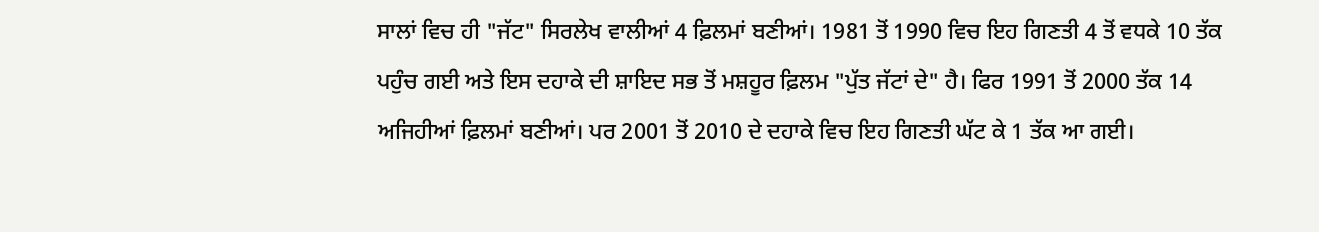ਸਾਲਾਂ ਵਿਚ ਹੀ "ਜੱਟ" ਸਿਰਲੇਖ ਵਾਲੀਆਂ 4 ਫ਼ਿਲਮਾਂ ਬਣੀਆਂ। 1981 ਤੋਂ 1990 ਵਿਚ ਇਹ ਗਿਣਤੀ 4 ਤੋਂ ਵਧਕੇ 10 ਤੱਕ ਪਹੁੰਚ ਗਈ ਅਤੇ ਇਸ ਦਹਾਕੇ ਦੀ ਸ਼ਾਇਦ ਸਭ ਤੋਂ ਮਸ਼ਹੂਰ ਫ਼ਿਲਮ "ਪੁੱਤ ਜੱਟਾਂ ਦੇ" ਹੈ। ਫਿਰ 1991 ਤੋਂ 2000 ਤੱਕ 14 ਅਜਿਹੀਆਂ ਫ਼ਿਲਮਾਂ ਬਣੀਆਂ। ਪਰ 2001 ਤੋਂ 2010 ਦੇ ਦਹਾਕੇ ਵਿਚ ਇਹ ਗਿਣਤੀ ਘੱਟ ਕੇ 1 ਤੱਕ ਆ ਗਈ।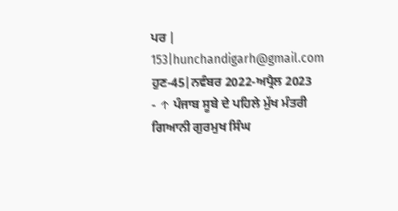ਪਰ |
153|hunchandigarh@gmail.com
ਹੁਣ-45|ਨਵੰਬਰ 2022-ਅਪ੍ਰੈਲ 2023
- ↑ ਪੰਜਾਬ ਸੂਬੇ ਦੇ ਪਹਿਲੇ ਮੁੱਖ ਮੰਤਰੀ ਗਿਆਨੀ ਗੁਰਮੁਖ ਸਿੰਘ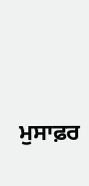ਮੁਸਾਫ਼ਰ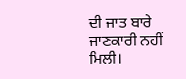ਦੀ ਜਾਤ ਬਾਰੇ ਜਾਣਕਾਰੀ ਨਹੀਂ ਮਿਲੀ।